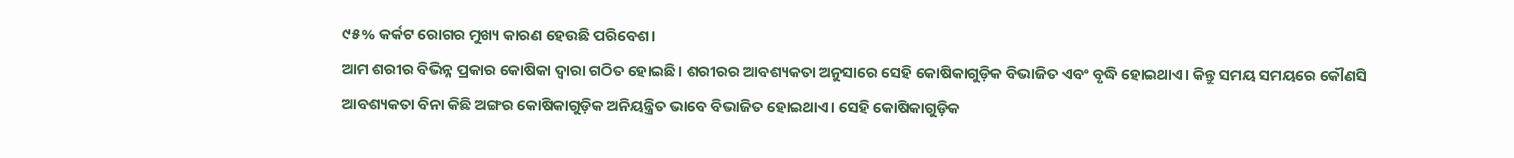୯୫% କର୍କଟ ରୋଗର ମୁଖ୍ୟ କାରଣ ହେଉଛି ପରିବେଶ।
ଆମ ଶରୀର ବିଭିନ୍ନ ପ୍ରକାର କୋଷିକା ଦ୍ୱାରା ଗଠିତ ହୋଇଛି। ଶରୀରର ଆବଶ୍ୟକତା ଅନୁସାରେ ସେହି କୋଷିକାଗୁଡ଼ିକ ବିଭାଜିତ ଏବଂ ବୃଦ୍ଧି ହୋଇଥାଏ। କିନ୍ତୁ ସମୟ ସମୟରେ କୌଣସି ଆବଶ୍ୟକତା ବିନା କିଛି ଅଙ୍ଗର କୋଷିକାଗୁଡ଼ିକ ଅନିୟନ୍ତ୍ରିତ ଭାବେ ବିଭାଜିତ ହୋଇଥାଏ। ସେହି କୋଷିକାଗୁଡ଼ିକ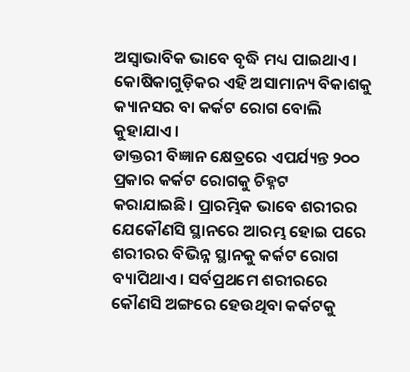ଅସ୍ୱାଭାବିକ ଭାବେ ବୃଦ୍ଧି ମଧ୍ୟ ପାଇଥାଏ। କୋଷିକାଗୁଡ଼ିକର ଏହି ଅସାମାନ୍ୟ ବିକାଶକୁ କ୍ୟାନସର ବା କର୍କଟ ରୋଗ ବୋଲି କୁହାଯାଏ।
ଡାକ୍ତରୀ ବିଜ୍ଞାନ କ୍ଷେତ୍ରରେ ଏପର୍ଯ୍ୟନ୍ତ ୨୦୦ ପ୍ରକାର କର୍କଟ ରୋଗକୁ ଚିହ୍ନଟ କରାଯାଇଛି। ପ୍ରାରମ୍ଭିକ ଭାବେ ଶରୀରର ଯେକୌଣସି ସ୍ଥାନରେ ଆରମ୍ଭ ହୋଇ ପରେ ଶରୀରର ବିଭିନ୍ନ ସ୍ଥାନକୁ କର୍କଟ ରୋଗ ବ୍ୟାପିଥାଏ। ସର୍ବପ୍ରଥମେ ଶରୀରରେ କୌଣସି ଅଙ୍ଗରେ ହେଉଥିବା କର୍କଟକୁ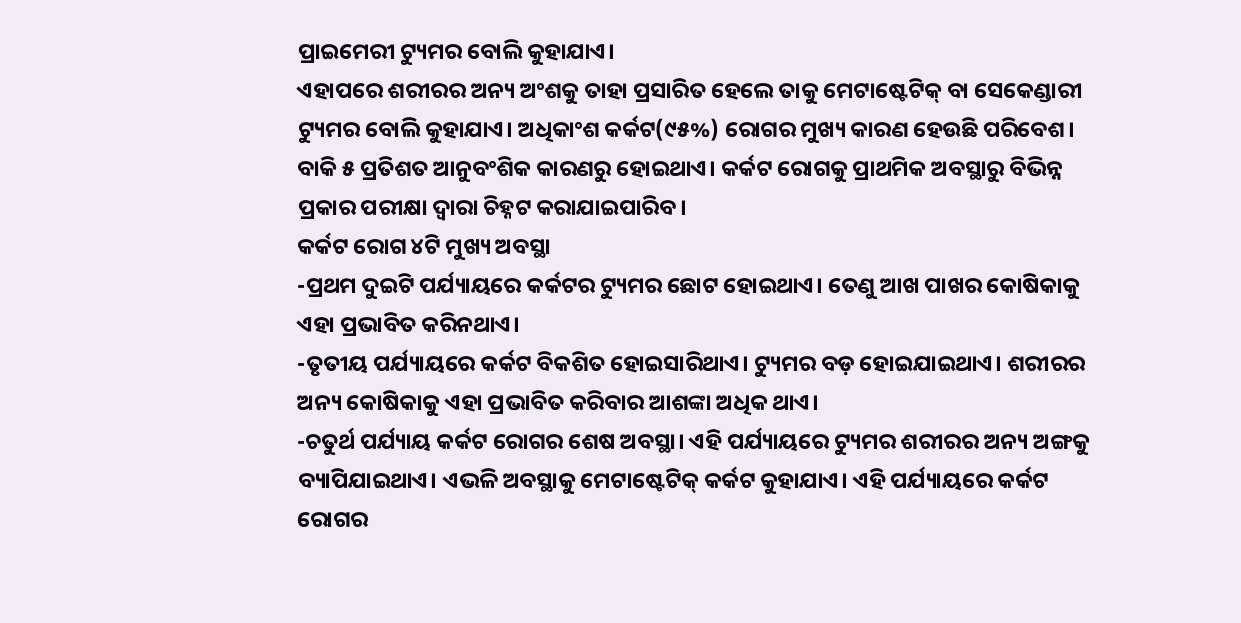ପ୍ରାଇମେରୀ ଟ୍ୟୁମର ବୋଲି କୁହାଯାଏ।
ଏହାପରେ ଶରୀରର ଅନ୍ୟ ଅଂଶକୁ ତାହା ପ୍ରସାରିତ ହେଲେ ତାକୁ ମେଟାଷ୍ଟେଟିକ୍ ବା ସେକେଣ୍ଡାରୀ ଟ୍ୟୁମର ବୋଲି କୁହାଯାଏ। ଅଧିକାଂଶ କର୍କଟ(୯୫%) ରୋଗର ମୁଖ୍ୟ କାରଣ ହେଉଛି ପରିବେଶ। ବାକି ୫ ପ୍ରତିଶତ ଆନୁବଂଶିକ କାରଣରୁ ହୋଇଥାଏ। କର୍କଟ ରୋଗକୁ ପ୍ରାଥମିକ ଅବସ୍ଥାରୁ ବିଭିନ୍ନ ପ୍ରକାର ପରୀକ୍ଷା ଦ୍ୱାରା ଚିହ୍ନଟ କରାଯାଇପାରିବ।
କର୍କଟ ରୋଗ ୪ଟି ମୁଖ୍ୟ ଅବସ୍ଥା
-ପ୍ରଥମ ଦୁଇଟି ପର୍ଯ୍ୟାୟରେ କର୍କଟର ଟ୍ୟୁମର ଛୋଟ ହୋଇଥାଏ। ତେଣୁ ଆଖ ପାଖର କୋଷିକାକୁ ଏହା ପ୍ରଭାବିତ କରିନଥାଏ।
-ତୃତୀୟ ପର୍ଯ୍ୟାୟରେ କର୍କଟ ବିକଶିତ ହୋଇସାରିଥାଏ। ଟ୍ୟୁମର ବଡ଼ ହୋଇଯାଇଥାଏ। ଶରୀରର ଅନ୍ୟ କୋଷିକାକୁ ଏହା ପ୍ରଭାବିତ କରିବାର ଆଶଙ୍କା ଅଧିକ ଥାଏ।
-ଚତୁର୍ଥ ପର୍ଯ୍ୟାୟ କର୍କଟ ରୋଗର ଶେଷ ଅବସ୍ଥା। ଏହି ପର୍ଯ୍ୟାୟରେ ଟ୍ୟୁମର ଶରୀରର ଅନ୍ୟ ଅଙ୍ଗକୁ ବ୍ୟାପିଯାଇଥାଏ। ଏଭଳି ଅବସ୍ଥାକୁ ମେଟାଷ୍ଟେଟିକ୍ କର୍କଟ କୁହାଯାଏ। ଏହି ପର୍ଯ୍ୟାୟରେ କର୍କଟ ରୋଗର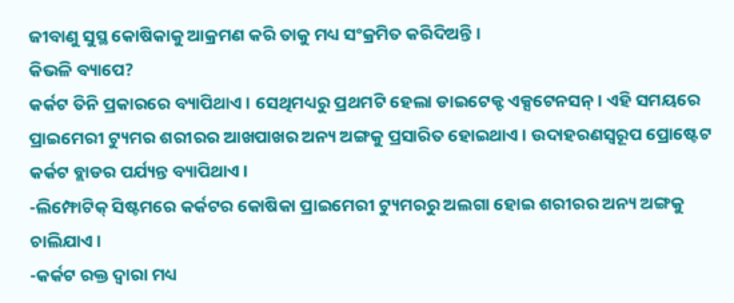ଜୀବାଣୁ ସୁସ୍ଥ କୋଷିକାକୁ ଆକ୍ରମଣ କରି ତାକୁ ମଧ୍ୟ ସଂକ୍ରମିତ କରିଦିଅନ୍ତି।
କିଭଳି ବ୍ୟାପେ?
କର୍କଟ ତିନି ପ୍ରକାରରେ ବ୍ୟାପିଥାଏ। ସେଥିମଧ୍ୟରୁ ପ୍ରଥମଟି ହେଲା ଡାଇଟେକ୍ଟ ଏକ୍ସଟେନସନ୍। ଏହି ସମୟରେ ପ୍ରାଇମେରୀ ଟ୍ୟୁମର ଶରୀରର ଆଖପାଖର ଅନ୍ୟ ଅଙ୍ଗକୁ ପ୍ରସାରିତ ହୋଇଥାଏ। ଉଦାହରଣସ୍ୱରୂପ ପ୍ରୋଷ୍ଟେଟ କର୍କଟ ବ୍ଲାଡର ପର୍ଯ୍ୟନ୍ତ ବ୍ୟାପିଥାଏ।
-ଲିମ୍ଫୋଟିକ୍ ସିଷ୍ଟମରେ କର୍କଟର କୋଷିକା ପ୍ରାଇମେରୀ ଟ୍ୟୁମରରୁ ଅଲଗା ହୋଇ ଶରୀରର ଅନ୍ୟ ଅଙ୍ଗକୁ ଚାଲିଯାଏ।
-କର୍କଟ ରକ୍ତ ଦ୍ୱାରା ମଧ୍ୟ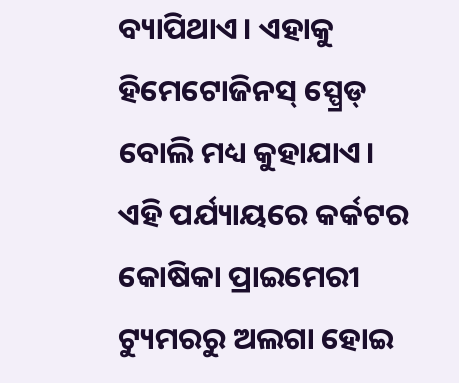ବ୍ୟାପିଥାଏ। ଏହାକୁ ହିମେଟୋଜିନସ୍ ସ୍ପ୍ରେଡ୍ ବୋଲି ମଧ୍ୟ କୁହାଯାଏ। ଏହି ପର୍ଯ୍ୟାୟରେ କର୍କଟର କୋଷିକା ପ୍ରାଇମେରୀ ଟ୍ୟୁମରରୁ ଅଲଗା ହୋଇ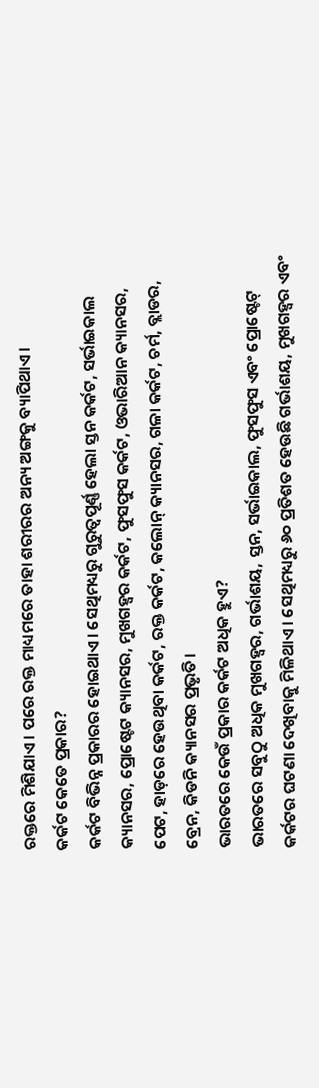ରକ୍ତରେ ମିଶିଯାଏ। ପରେ ରକ୍ତ ମାଧ୍ୟମରେ ତାହା ଶରୀରର ଅନ୍ୟ ଅଙ୍ଗକୁ ବ୍ୟାପିଥାଏ।
କର୍କଟ କେତେ ପ୍ରକାର?
କର୍କଟ ବିଭିନ୍ନ ପ୍ରକାରର ହୋଇଥାଏ। ସେଥିମଧ୍ୟରୁ ଗୁରୁତ୍ୱପୂର୍ଣ୍ଣ ହେଲା ସ୍ତନ କର୍କଟ, ସର୍ଭାଇକାଲ କ୍ୟାନସର, ପ୍ରୋଷ୍ଟେଟ କ୍ୟାନସର, ମୁଖଗହ୍ୱର କର୍କଟ, ଫୁସଫୁସ କର୍କଟ, ଓଭାରିଆନ କ୍ୟାନସର, ପେଟ, ହାଡ଼ରେ ହେଉଥିବା କର୍କଟ, ରକ୍ତ କର୍କଟ, କଲୋନ୍ କ୍ୟାନସର, ଗଳା କର୍କଟ, ଚର୍ମ, ବ୍ଲାଡର, ବ୍ରେନ, କିଡନି କ୍ୟାନସର ପ୍ରଭୃତି।
ଭାରତରେ କେଉଁ ପ୍ରକାର କର୍କଟ ଅଧିକ ହୁଏ?
ଭାରତରେ ସବୁଠୁ ଅଧିକ ମୁଖଗହ୍ୱର, ଗର୍ଭାଶୟ, ସ୍ତନ, ସର୍ଭାଇକାଲ, ଫୁସଫୁସ ଏବଂ ପ୍ରୋଷ୍ଟେଟ୍ କର୍କଟର ଘଟଣା ଦେଖିବାକୁ ମିଳିଥାଏ। ସେଥିମଧ୍ୟରୁ ୬୦ ପ୍ରତିଶତ ହେଉଛି ଗର୍ଭାଶୟ, ମୁଖଗହ୍ୱର ଏବଂ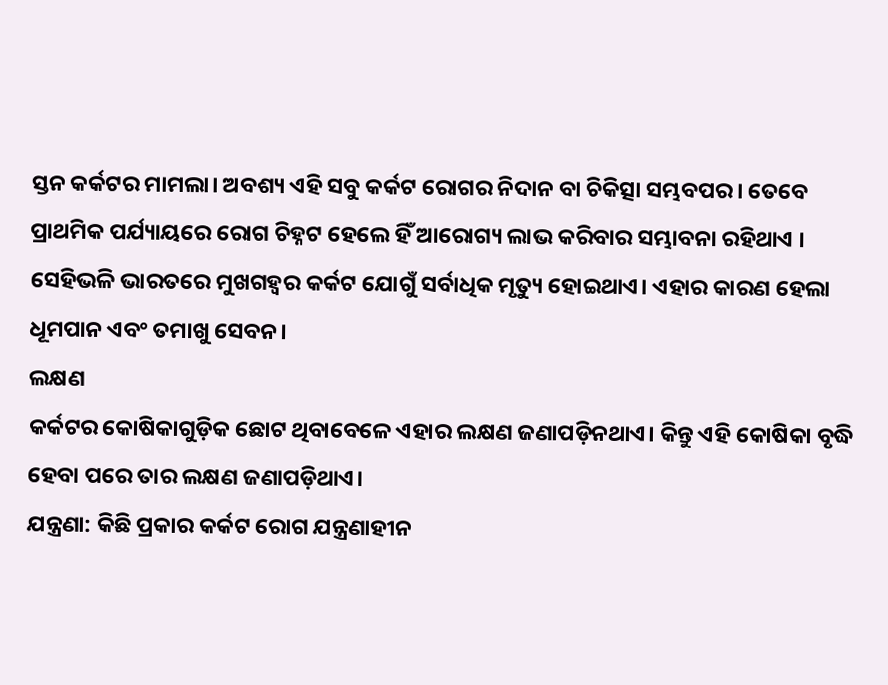ସ୍ତନ କର୍କଟର ମାମଲା। ଅବଶ୍ୟ ଏହି ସବୁ କର୍କଟ ରୋଗର ନିଦାନ ବା ଚିକିତ୍ସା ସମ୍ଭବପର। ତେବେ ପ୍ରାଥମିକ ପର୍ଯ୍ୟାୟରେ ରୋଗ ଚିହ୍ନଟ ହେଲେ ହିଁ ଆରୋଗ୍ୟ ଲାଭ କରିବାର ସମ୍ଭାବନା ରହିଥାଏ । ସେହିଭଳି ଭାରତରେ ମୁଖଗହ୍ୱର କର୍କଟ ଯୋଗୁଁ ସର୍ବାଧିକ ମୃତ୍ୟୁ ହୋଇଥାଏ। ଏହାର କାରଣ ହେଲା ଧୂମପାନ ଏବଂ ତମାଖୁ ସେବନ।
ଲକ୍ଷଣ
କର୍କଟର କୋଷିକାଗୁଡ଼ିକ ଛୋଟ ଥିବାବେଳେ ଏହାର ଲକ୍ଷଣ ଜଣାପଡ଼ିନଥାଏ। କିନ୍ତୁ ଏହି କୋଷିକା ବୃଦ୍ଧି ହେବା ପରେ ତାର ଲକ୍ଷଣ ଜଣାପଡ଼ିଥାଏ।
ଯନ୍ତ୍ରଣା: କିଛି ପ୍ରକାର କର୍କଟ ରୋଗ ଯନ୍ତ୍ରଣାହୀନ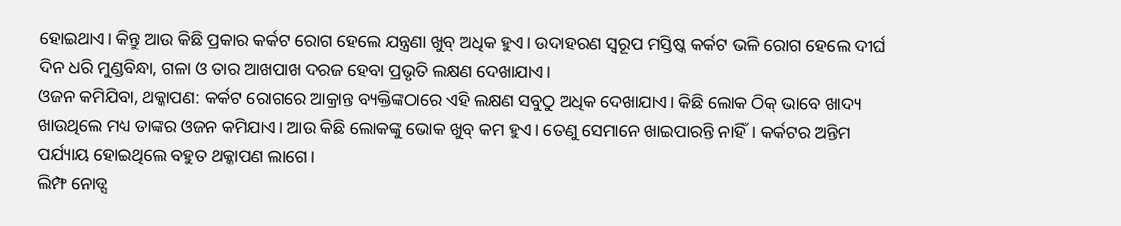ହୋଇଥାଏ। କିନ୍ତୁ ଆଉ କିଛି ପ୍ରକାର କର୍କଟ ରୋଗ ହେଲେ ଯନ୍ତ୍ରଣା ଖୁବ୍ ଅଧିକ ହୁଏ। ଉଦାହରଣ ସ୍ୱରୂପ ମସ୍ତିଷ୍କ କର୍କଟ ଭଳି ରୋଗ ହେଲେ ଦୀର୍ଘ ଦିନ ଧରି ମୁଣ୍ଡବିନ୍ଧା, ଗଳା ଓ ତାର ଆଖପାଖ ଦରଜ ହେବା ପ୍ରଭୃତି ଲକ୍ଷଣ ଦେଖାଯାଏ।
ଓଜନ କମିଯିବା, ଥକ୍କାପଣ: କର୍କଟ ରୋଗରେ ଆକ୍ରାନ୍ତ ବ୍ୟକ୍ତିଙ୍କଠାରେ ଏହି ଲକ୍ଷଣ ସବୁଠୁ ଅଧିକ ଦେଖାଯାଏ। କିଛି ଲୋକ ଠିକ୍ ଭାବେ ଖାଦ୍ୟ ଖାଉଥିଲେ ମଧ୍ୟ ତାଙ୍କର ଓଜନ କମିଯାଏ। ଆଉ କିଛି ଲୋକଙ୍କୁ ଭୋକ ଖୁବ୍ କମ ହୁଏ। ତେଣୁ ସେମାନେ ଖାଇପାରନ୍ତି ନାହିଁ। କର୍କଟର ଅନ୍ତିମ ପର୍ଯ୍ୟାୟ ହୋଇଥିଲେ ବହୁତ ଥକ୍କାପଣ ଲାଗେ।
ଲିମ୍ଫ ନୋଡ୍ସ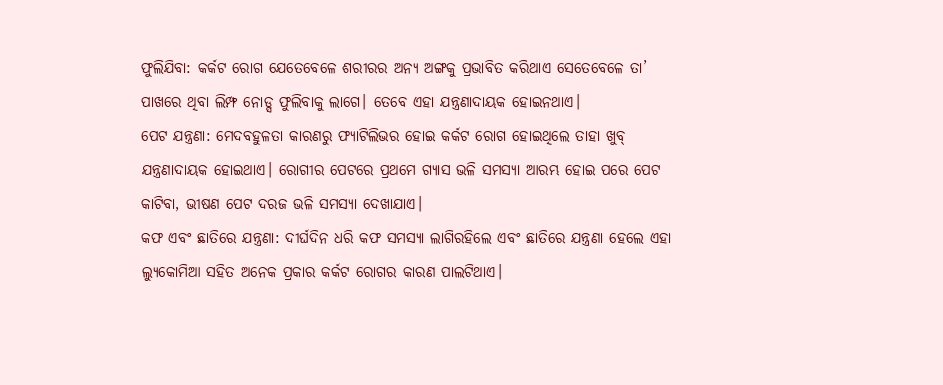ଫୁଲିଯିବା: କର୍କଟ ରୋଗ ଯେତେବେଳେ ଶରୀରର ଅନ୍ୟ ଅଙ୍ଗକୁ ପ୍ରଭାବିତ କରିଥାଏ ସେତେବେଳେ ତା’ ପାଖରେ ଥିବା ଲିମ୍ଫ ନୋଡ୍ସ ଫୁଲିବାକୁ ଲାଗେ। ତେବେ ଏହା ଯନ୍ତ୍ରଣାଦାୟକ ହୋଇନଥାଏ।
ପେଟ ଯନ୍ତ୍ରଣା: ମେଦବହୁଳତା କାରଣରୁ ଫ୍ୟାଟିଲିଭର ହୋଇ କର୍କଟ ରୋଗ ହୋଇଥିଲେ ତାହା ଖୁବ୍ ଯନ୍ତ୍ରଣାଦାୟକ ହୋଇଥାଏ। ରୋଗୀର ପେଟରେ ପ୍ରଥମେ ଗ୍ୟାସ ଭଳି ସମସ୍ୟା ଆରମ୍ଭ ହୋଇ ପରେ ପେଟ କାଟିବା, ଭୀଷଣ ପେଟ ଦରଜ ଭଳି ସମସ୍ୟା ଦେଖାଯାଏ।
କଫ ଏବଂ ଛାତିରେ ଯନ୍ତ୍ରଣା: ଦୀର୍ଘଦିନ ଧରି କଫ ସମସ୍ୟା ଲାଗିରହିଲେ ଏବଂ ଛାତିରେ ଯନ୍ତ୍ରଣା ହେଲେ ଏହା ଲ୍ୟୁକୋମିଆ ସହିତ ଅନେକ ପ୍ରକାର କର୍କଟ ରୋଗର କାରଣ ପାଲଟିଥାଏ।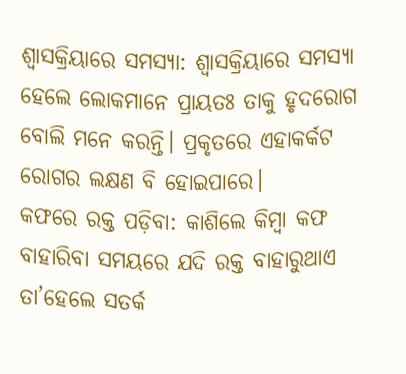ଶ୍ୱାସକ୍ରିୟାରେ ସମସ୍ୟା: ଶ୍ୱାସକ୍ରିୟାରେ ସମସ୍ୟା ହେଲେ ଲୋକମାନେ ପ୍ରାୟତଃ ତାକୁ ହୃଦରୋଗ ବୋଲି ମନେ କରନ୍ତି। ପ୍ରକୃତରେ ଏହାକର୍କଟ ରୋଗର ଲକ୍ଷଣ ବି ହୋଇପାରେ।
କଫରେ ରକ୍ତ ପଡ଼ିବା: କାଶିଲେ କିମ୍ବା କଫ ବାହାରିବା ସମୟରେ ଯଦି ରକ୍ତ ବାହାରୁଥାଏ ତା’ହେଲେ ସତର୍କ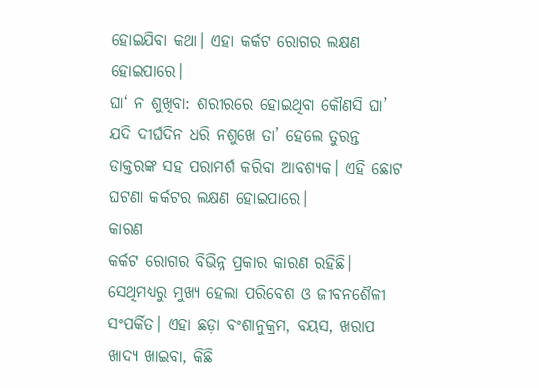ହୋଇଯିବା କଥା। ଏହା କର୍କଟ ରୋଗର ଲକ୍ଷଣ ହୋଇପାରେ।
ଘା‘ ନ ଶୁଖିବା: ଶରୀରରେ ହୋଇଥିବା କୌଣସି ଘା’ ଯଦି ଦୀର୍ଘଦିନ ଧରି ନଶୁଖେ ତା’ ହେଲେ ତୁରନ୍ତ ଡାକ୍ତରଙ୍କ ସହ ପରାମର୍ଶ କରିବା ଆବଶ୍ୟକ। ଏହି ଛୋଟ ଘଟଣା କର୍କଟର ଲକ୍ଷଣ ହୋଇପାରେ।
କାରଣ
କର୍କଟ ରୋଗର ବିଭିନ୍ନ ପ୍ରକାର କାରଣ ରହିଛି। ସେଥିମଧ୍ୟରୁ ମୁଖ୍ୟ ହେଲା ପରିବେଶ ଓ ଜୀବନଶୈଳୀ ସଂପର୍କିତ। ଏହା ଛଡ଼ା ବଂଶାନୁକ୍ରମ, ବୟସ, ଖରାପ ଖାଦ୍ୟ ଖାଇବା, କିଛି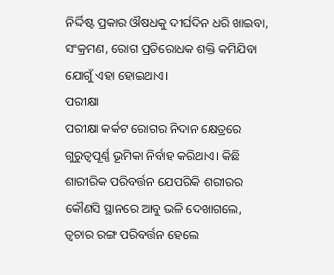ନିର୍ଦ୍ଦିଷ୍ଟ ପ୍ରକାର ଔଷଧକୁ ଦୀର୍ଘଦିନ ଧରି ଖାଇବା, ସଂକ୍ରମଣ, ରୋଗ ପ୍ରତିରୋଧକ ଶକ୍ତି କମିଯିବା ଯୋଗୁଁ ଏହା ହୋଇଥାଏ।
ପରୀକ୍ଷା
ପରୀକ୍ଷା କର୍କଟ ରୋଗର ନିଦାନ କ୍ଷେତ୍ରରେ ଗୁରୁତ୍ୱପୂର୍ଣ୍ଣ ଭୂମିକା ନିର୍ବାହ କରିଥାଏ। କିଛି ଶାରୀରିକ ପରିବର୍ତ୍ତନ ଯେପରିକି ଶରୀରର କୌଣସି ସ୍ଥାନରେ ଆବୁ ଭଳି ଦେଖାଗଲେ, ତ୍ୱଚାର ରଙ୍ଗ ପରିବର୍ତ୍ତନ ହେଲେ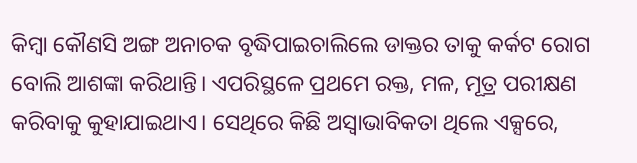କିମ୍ବା କୌଣସି ଅଙ୍ଗ ଅନାଚକ ବୃଦ୍ଧିପାଇଚାଲିଲେ ଡାକ୍ତର ତାକୁ କର୍କଟ ରୋଗ ବୋଲି ଆଶଙ୍କା କରିଥାନ୍ତି। ଏପରିସ୍ଥଳେ ପ୍ରଥମେ ରକ୍ତ, ମଳ, ମୂତ୍ର ପରୀକ୍ଷଣ କରିବାକୁ କୁହାଯାଇଥାଏ। ସେଥିରେ କିଛି ଅସ୍ୱାଭାବିକତା ଥିଲେ ଏକ୍ସରେ,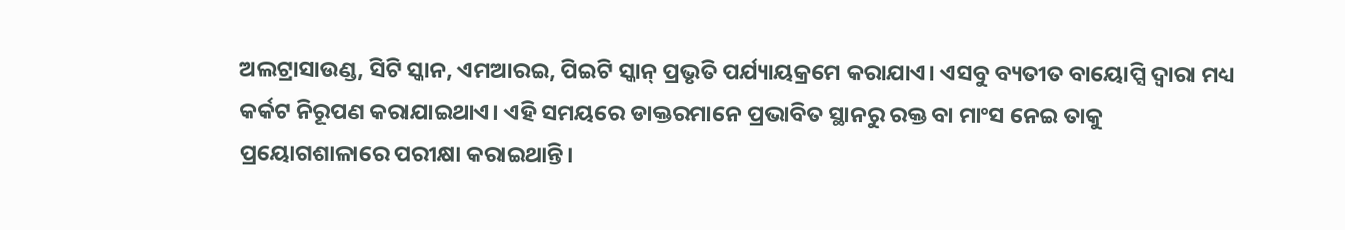ଅଲଟ୍ରାସାଉଣ୍ଡ, ସିଟି ସ୍କାନ, ଏମଆରଇ, ପିଇଟି ସ୍କାନ୍ ପ୍ରଭୃତି ପର୍ଯ୍ୟାୟକ୍ରମେ କରାଯାଏ। ଏସବୁ ବ୍ୟତୀତ ବାୟୋପ୍ସି ଦ୍ୱାରା ମଧ୍ୟ କର୍କଟ ନିରୂପଣ କରାଯାଇଥାଏ। ଏହି ସମୟରେ ଡାକ୍ତରମାନେ ପ୍ରଭାବିତ ସ୍ଥାନରୁ ରକ୍ତ ବା ମାଂସ ନେଇ ତାକୁ ପ୍ରୟୋଗଶାଳାରେ ପରୀକ୍ଷା କରାଇଥାନ୍ତି।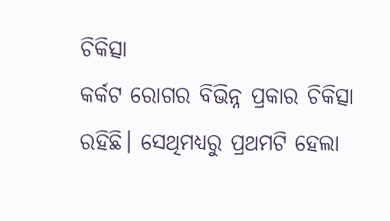ଚିକିତ୍ସା
କର୍କଟ ରୋଗର ବିଭିନ୍ନ ପ୍ରକାର ଚିକିତ୍ସା ରହିଛି। ସେଥିମଧ୍ୟରୁ ପ୍ରଥମଟି ହେଲା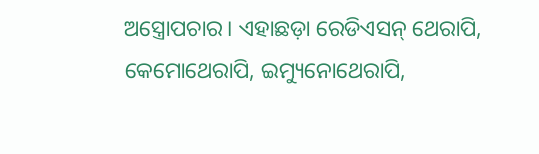ଅସ୍ତ୍ରୋପଚାର। ଏହାଛଡ଼ା ରେଡିଏସନ୍ ଥେରାପି, କେମୋଥେରାପି, ଇମ୍ୟୁନୋଥେରାପି,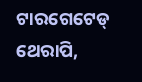ଟାରଗେଟେଡ୍ ଥେରାପି,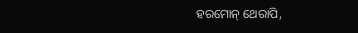ହରମୋନ୍ ଥେରାପି,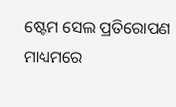ଷ୍ଟେମ ସେଲ ପ୍ରତିରୋପଣ ମାଧ୍ୟମରେ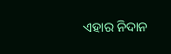ଏହାର ନିଦାନ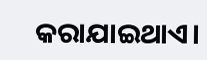କରାଯାଇଥାଏ।